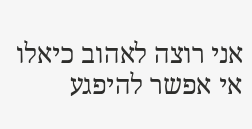אני רוצה לאהוב כיאלו אי אפשר להיפגע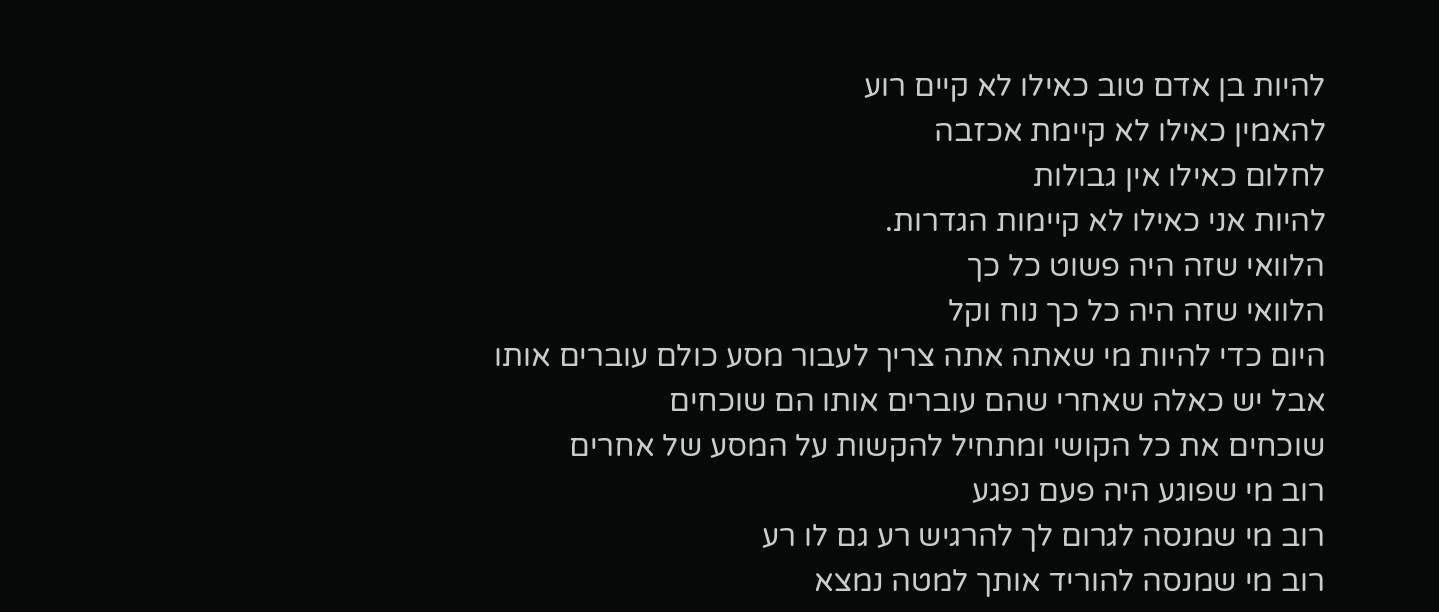להיות בן אדם טוב כאילו לא קיים רוע
להאמין כאילו לא קיימת אכזבה
לחלום כאילו אין גבולות
להיות אני כאילו לא קיימות הגדרות.
הלוואי שזה היה פשוט כל כך
הלוואי שזה היה כל כך נוח וקל
היום כדי להיות מי שאתה אתה צריך לעבור מסע כולם עוברים אותו
אבל יש כאלה שאחרי שהם עוברים אותו הם שוכחים
שוכחים את כל הקושי ומתחיל להקשות על המסע של אחרים
רוב מי שפוגע היה פעם נפגע
רוב מי שמנסה לגרום לך להרגיש רע גם לו רע
רוב מי שמנסה להוריד אותך למטה נמצא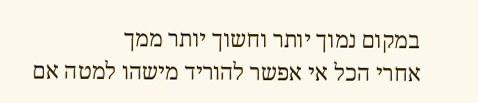במקום נמוך יותר וחשוך יותר ממך
אחרי הכל אי אפשר להוריד מישהו למטה אם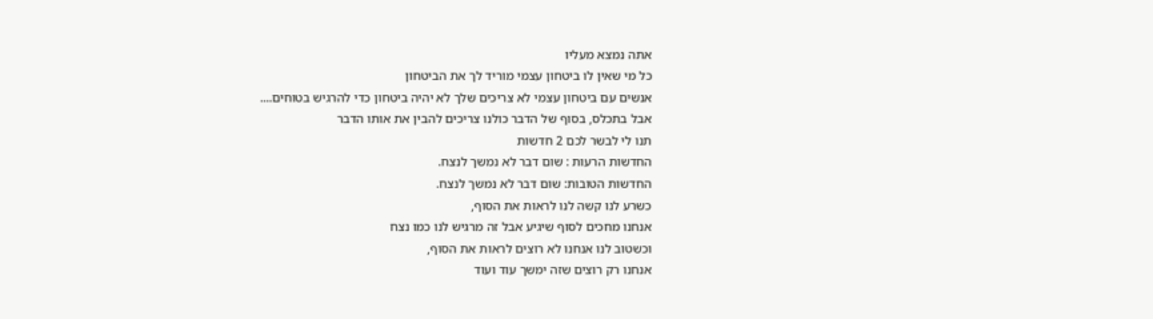אתה נמצא מעליו
כל מי שאין לו ביטחון עצמי מוריד לך את הביטחון
אנשים עם ביטחון עצמי לא צריכים שלך לא יהיה ביטחון כדי להרגיש בטוחים....
אבל בתכלס, בסוף של הדבר כולנו צריכים להבין את אותו הדבר
תנו לי לבשר לכם 2 חדשות
החדשות הרעות : שום דבר לא נמשך לנצח.
החדשות הטובות: שום דבר לא נמשך לנצח.
כשרע לנו קשה לנו לראות את הסוף,
אנחנו מחכים לסוף שיגיע אבל זה מרגיש לנו כמו נצח
וכשטוב לנו אנחנו לא רוצים לראות את הסוף,
אנחנו רק רוצים שזה ימשך עוד ועוד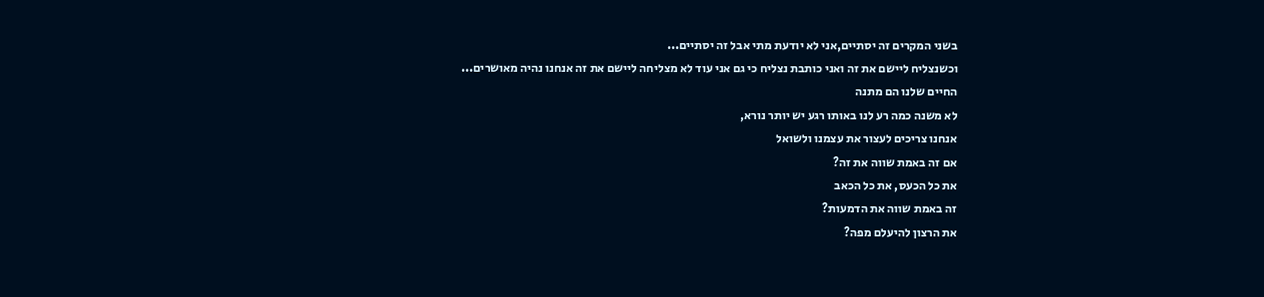בשני המקרים זה יסתיים,אני לא יודעת מתי אבל זה יסתיים...
וכשנצליח ליישם את זה ואני כותבת נצליח כי גם אני עוד לא מצליחה ליישם את זה אנחנו נהיה מאושרים...
החיים שלנו הם מתנה
לא משנה כמה רע לנו באותו רגע יש יותר נורא,
אנחנו צריכים לעצור את עצמנו ולשואל
אם זה באמת שווה את זה?
את כל הכעס, את כל הכאב
זה באמת שווה את הדמעות?
את הרצון להיעלם מפה?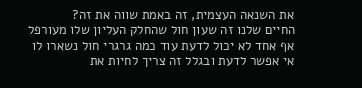את השנאה העצמית, זה באמת שווה את זה?
החיים שלנו זה שעון חול שהחלק העליון שלו מעורפל
אף אחד לא יכול לדעת עוד כמה גרגרי חול נשארו לו
אי אפשר לדעת ובגלל זה צריך לחיות את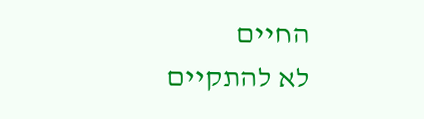החיים
לא להתקיים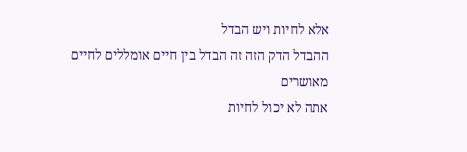אלא לחיות ויש הבדל
ההבדל הדק הזה זה הבדל בין חיים אומללים לחיים מאושרים
אתה לא יכול לחיות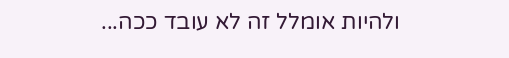ולהיות אומלל זה לא עובד ככה...